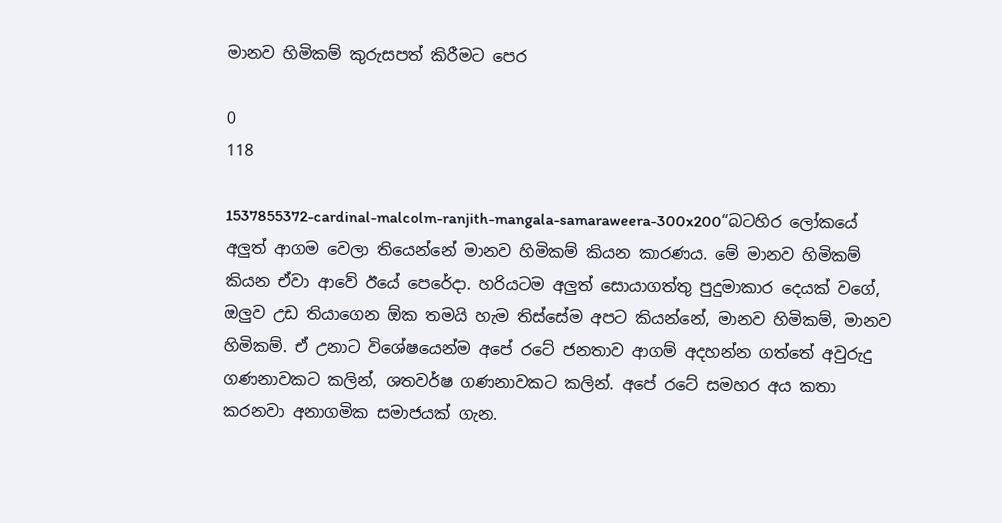මානව හිමිකම් කුරුසපත් කිරීමට පෙර

0
118

1537855372-cardinal-malcolm-ranjith-mangala-samaraweera-300x200“බටහිර ලෝකයේ අලු‍ත් ආගම වෙලා තියෙන්නේ මානව හිමිකම් කියන කාරණය. මේ මානව හිමිකම් කියන ඒවා ආවේ ඊයේ පෙරේදා. හරියටම අලු‍ත් සොයාගත්තු පුදුමාකාර දෙයක් වගේ, ඔලු‍ව උඩ තියාගෙන ඕක තමයි හැම තිස්සේම අපට කියන්නේ, මානව හිමිකම්, මානව හිමිකම්. ඒ උනාට විශේෂයෙන්ම අපේ රටේ ජනතාව ආගම් අදහන්න ගත්තේ අවුරුදු ගණනාවකට කලින්, ශතවර්ෂ ගණනාවකට කලින්. අපේ රටේ සමහර අය කතා කරනවා අනාගමික සමාජයක් ගැන.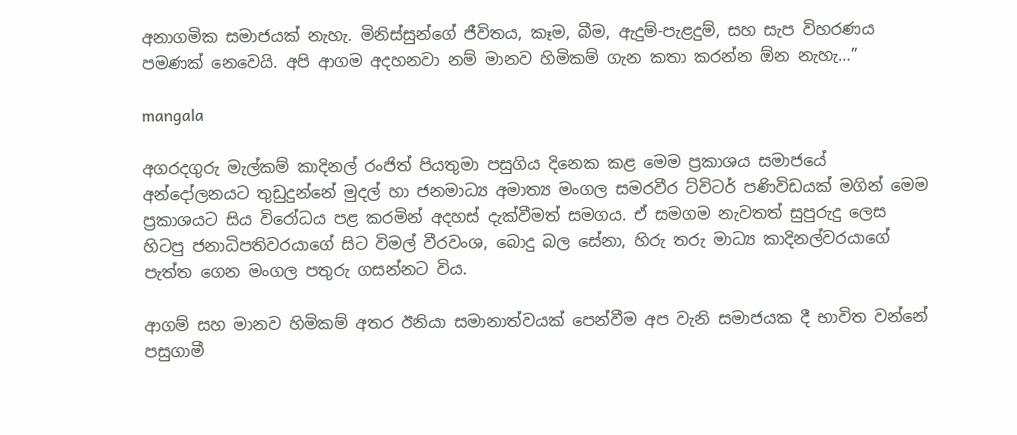අනාගමික සමාජයක් නැහැ. මිනිස්සුන්ගේ ජීවිතය, කෑම, බීම, ඇදුම්-පැළදුම්, සහ සැප විහරණය පමණක් නෙවෙයි. අපි ආගම අදහනවා නම් මානව හිමිකම් ගැන කතා කරන්න ඕන නැහැ…”

mangala

අගරදගුරු මැල්කම් කාදිනල් රංජිත් පියතුමා පසුගිය දිනෙක කළ මෙම ප්‍රකාශය සමාජයේ අන්දෝලනයට තුඩුදුන්නේ මුදල් හා ජනමාධ්‍ය අමාත්‍ය මංගල සමරවීර ට්විටර් පණිවිඩයක් මගින් මෙම ප්‍රකාශයට සිය විරෝධය පළ කරමින් අදහස් දැක්වීමත් සමගය. ඒ සමගම නැවතත් සුපුරුදු ලෙස හිටපු ජනාධිපතිවරයාගේ සිට විමල් වීරවංශ, බොදු බල සේනා, හිරු තරු මාධ්‍ය කාදිනල්වරයාගේ පැත්ත ගෙන මංගල පතුරු ගසන්නට විය.

ආගම් සහ මානව හිමිකම් අතර ඊනියා සමානාත්වයක් පෙන්වීම අප වැනි සමාජයක දී භාවිත වන්නේ පසුගාමී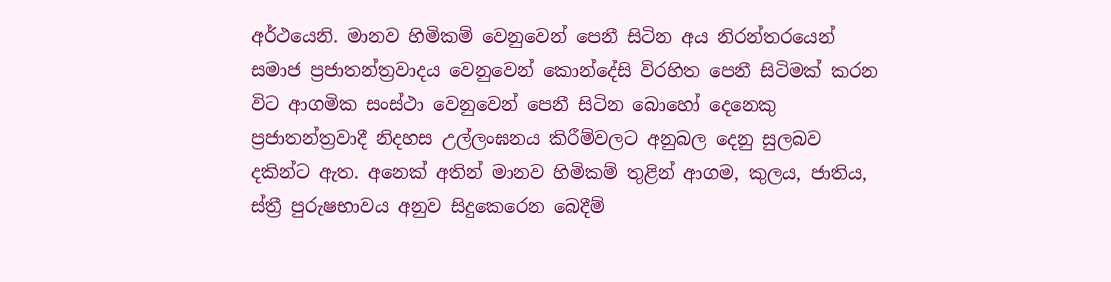අර්ථයෙනි. මානව හිමිකම් වෙනුවෙන් පෙනී සිටින අය නිරන්තරයෙන් සමාජ ප්‍රජාතන්ත්‍රවාදය වෙනුවෙන් කොන්දේසි විරහිත පෙනී සිටිමක් කරන විට ආගමික සංස්ථා වෙනුවෙන් පෙනී සිටින බොහෝ දෙනෙකු ප්‍රජාතන්ත්‍රවාදී නිදහස උල්ලංඝනය කිරීම්වලට අනුබල දෙනු සුලබව දකින්ට ඇත. අනෙක් අතින් මානව හිමිකම් තුළින් ආගම, කුලය, ජාතිය, ස්ත්‍රී පුරුෂභාවය අනුව සිදුකෙරෙන බෙදීම්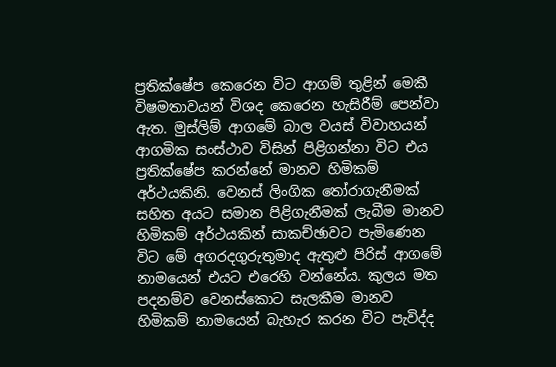ප්‍රතික්ෂේප කෙරෙන විට ආගම් තුළින් මෙකී විෂමතාවයන් විශද කෙරෙන හැසිරීම් පෙන්වා ඇත. මුස්ලිම් ආගමේ බාල වයස් විවාහයන් ආගමික සංස්ථාව විසින් පිළිගන්නා විට එය ප්‍රතික්ෂේප කරන්නේ මානව හිමිකම් අර්ථයකිනි. වෙනස් ලිංගික තෝරාගැනීමක් සහිත අයට සමාන පිළිගැනීමක් ලැබීම මානව හිමිකම් අර්ථයකින් සාකච්ඡාවට පැමිණෙන විට මේ අගරදගුරුතුමාද ඇතුළු පිරිස් ආගමේ නාමයෙන් එයට එරෙහි වන්නේය. කුලය මත පදනම්ව වෙනස්කොට සැලකීම මානව හිමිකම් නාමයෙන් බැහැර කරන විට පැවිද්ද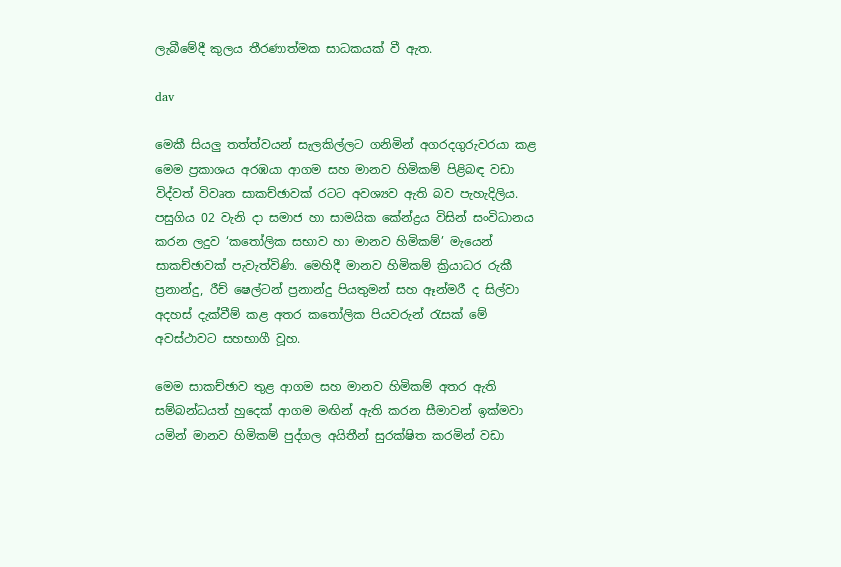ලැබීමේදී කුලය තීරණාත්මක සාධකයක් වී ඇත.

dav

මෙකී සියලු තත්ත්වයන් සැලකිල්ලට ගනිමින් අගරදගුරුවරයා කළ මෙම ප්‍රකාශය අරඹයා ආගම සහ මානව හිමිකම් පිළිබඳ වඩා විද්වත් විවෘත සාකච්ඡාවක් රටට අවශ්‍යව ඇති බව පැහැදිලිය. පසුගිය 02 වැනි දා සමාජ හා සාමයික කේන්ද්‍රය විසින් සංවිධානය කරන ලදුව ‘කතෝලික සභාව හා මානව හිමිකම්’ මැයෙන් සාකච්ඡාවක් පැවැත්විණි. මෙහිදී මානව හිමිකම් ක්‍රියාධර රුකී ප්‍රනාන්දු, රීච් ෂෙල්ටන් ප්‍රනාන්දු පියතුමන් සහ ඈන්මරී ද සිල්වා අදහස් දැක්වීම් කළ අතර කතෝලික පියවරුන් රැසක් මේ අවස්ථාවට සහභාගී වූහ.

මෙම සාකච්ඡාව තුළ ආගම සහ මානව හිමිකම් අතර ඇති සම්බන්ධයත් හුදෙක් ආගම මඟින් ඇති කරන සීමාවන් ඉක්මවා යමින් මානව හිමිකම් පුද්ගල අයිතීන් සුරක්ෂිත කරමින් වඩා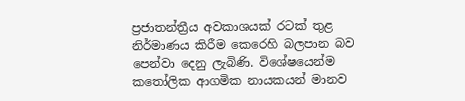ප්‍රජාතන්ත්‍රීය අවකාශයක් රටක් තුළ නිර්මාණය කිරීම කෙරෙහි බලපාන බව පෙන්වා දෙනු ලැබිණි. විශේෂයෙන්ම කතෝලික ආගමික නායකයන් මානව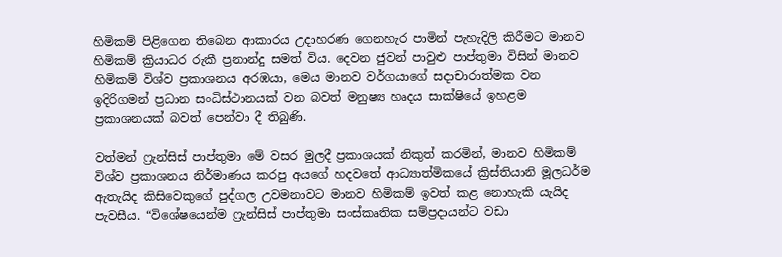හිමිකම් පිළිගෙන තිබෙන ආකාරය උදාහරණ ගෙනහැර පාමින් පැහැදිලි කිරීමට මානව හිමිකම් ක්‍රියාධර රුකී ප්‍රනාන්දු සමත් විය. දෙවන ජුවන් පාවුළු පාප්තුමා විසින් මානව හිමිකම් විශ්ව ප්‍රකාශනය අරඹයා, මෙය මානව වර්ගයාගේ සදාචාරාත්මක වන ඉදිරිගමන් ප්‍රධාන සංධිස්ථානයක් වන බවත් මනුෂ්‍ය හෘදය සාක්ෂියේ ඉහළම ප්‍රකාශනයක් බවත් පෙන්වා දී තිබුණි.

වත්මන් ෆ්‍රැන්සිස් පාප්තුමා මේ වසර මුලදී ප්‍රකාශයක් නිකුත් කරමින්, මානව හිමිකම් විශ්ව ප්‍රකාශනය නිර්මාණය කරපු අයගේ හදවතේ ආධ්‍යාත්මිකයේ ක්‍රිස්තියානි මූලධර්ම ඇතැයිද කිසිවෙකුගේ පුද්ගල උවමනාවට මානව හිමිකම් ඉවත් කළ නොහැකි යැයිද පැවසීය. “විශේෂයෙන්ම ෆ්‍රැන්සිස් පාප්තුමා සංස්කෘතික සම්ප්‍රදායන්ට වඩා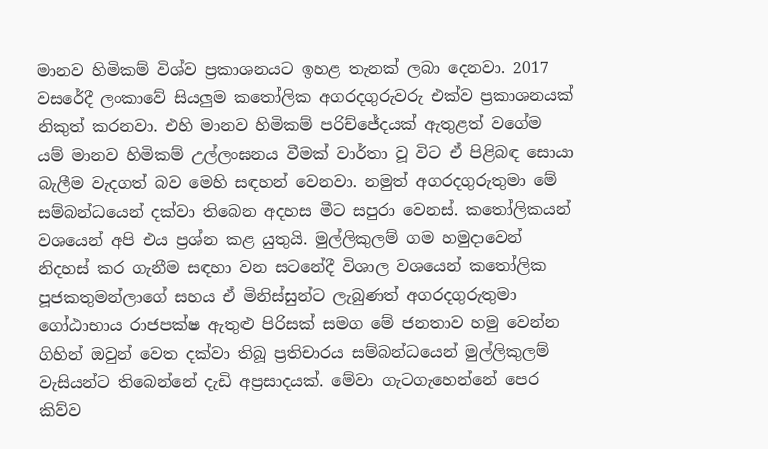මානව හිමිකම් විශ්ව ප්‍රකාශනයට ඉහළ තැනක් ලබා දෙනවා. 2017 වසරේදී ලංකාවේ සියලුම කතෝලික අගරදගුරුවරු එක්ව ප්‍රකාශනයක් නිකුත් කරනවා. එහි මානව හිමිකම් පරිච්ජේදයක් ඇතුළත් වගේම යම් මානව හිමිකම් උල්ලංඝනය වීමක් වාර්තා වූ විට ඒ පිළිබඳ සොයා බැලීම වැදගත් බව මෙහි සඳහන් වෙනවා. නමුත් අගරදගුරුතුමා මේ සම්බන්ධයෙන් දක්වා තිබෙන අදහස මීට සපුරා වෙනස්. කතෝලිකයන් වශයෙන් අපි එය ප්‍රශ්න කළ යුතුයි. මුල්ලිකුලම් ගම හමුදාවෙන් නිදහස් කර ගැනීම සඳහා වන සටනේදී විශාල වශයෙන් කතෝලික පූජකතුමන්ලාගේ සහය ඒ මිනිස්සුන්ට ලැබුණත් අගරදගුරුතුමා ගෝඨාභාය රාජපක්ෂ ඇතුළු පිරිසක් සමග මේ ජනතාව හමු වෙන්න ගිහින් ඔවුන් වෙත දක්වා තිබූ ප්‍රතිචාරය සම්බන්ධයෙන් මුල්ලිකුලම් වැසියන්ට තිබෙන්නේ දැඩි අප්‍රසාදයක්. මේවා ගැටගැහෙන්නේ පෙර කිව්ව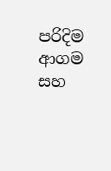පරිදිම ආගම සහ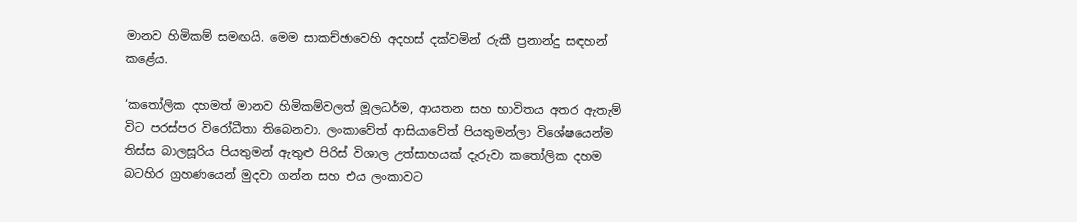මානව හිමිකම් සමඟයි. මෙම සාකච්ඡාවෙහි අදහස් දක්වමින් රුකී ප්‍රනාන්දු සඳහන් කළේය.

‘කතෝලික දහමත් මානව හිමිකම්වලත් මූලධර්ම, ආයතන සහ භාවිතය අතර ඇතැම් විට පරස්පර විරෝධීතා තිබෙනවා. ලංකාවේත් ආසියාවේත් පියතුමන්ලා විශේෂයෙන්ම තිස්ස බාලසූරිය පියතුමන් ඇතුළු පිරිස් විශාල උත්සාහයක් දැරුවා කතෝලික දහම බටහිර ග්‍රහණයෙන් මුදවා ගන්න සහ එය ලංකාවට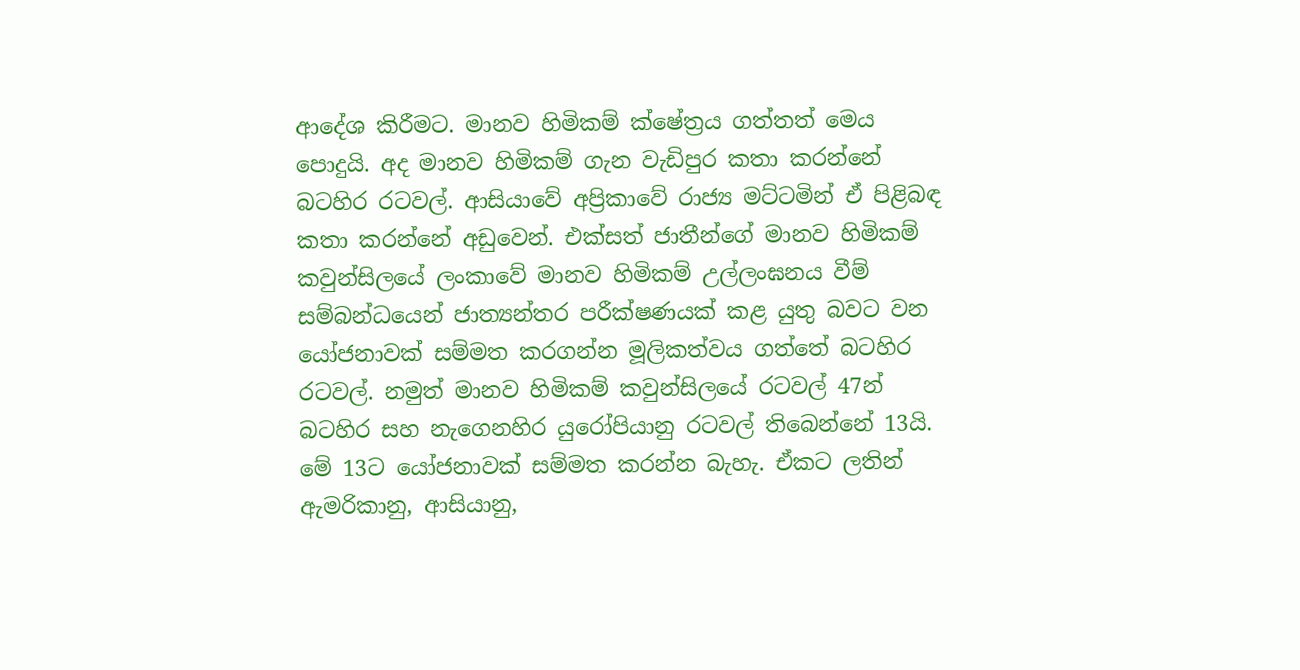ආදේශ කිරීමට. මානව හිමිකම් ක්ෂේත්‍රය ගත්තත් මෙය පොදුයි. අද මානව හිමිකම් ගැන වැඩිපුර කතා කරන්නේ බටහිර රටවල්. ආසියාවේ අප්‍රිකාවේ රාජ්‍ය මට්ටමින් ඒ පිළිබඳ කතා කරන්නේ අඩුවෙන්. එක්සත් ජාතීන්ගේ මානව හිමිකම් කවුන්සිලයේ ලංකාවේ මානව හිමිකම් උල්ලංඝනය වීම් සම්බන්ධයෙන් ජාත්‍යන්තර පරීක්ෂණයක් කළ යුතු බවට වන යෝජනාවක් සම්මත කරගන්න මූලිකත්වය ගත්තේ බටහිර රටවල්. නමුත් මානව හිමිකම් කවුන්සිලයේ රටවල් 47න් බටහිර සහ නැගෙනහිර යුරෝපියානු රටවල් තිබෙන්නේ 13යි. මේ 13ට යෝජනාවක් සම්මත කරන්න බැහැ. ඒකට ලතින් ඇමරිකානු, ආසියානු,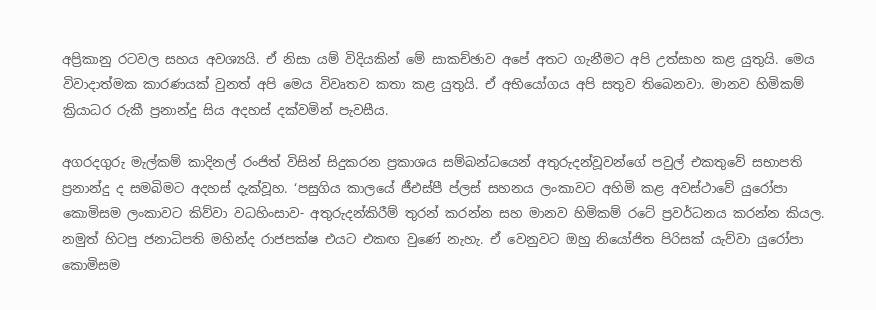අප්‍රිකානු රටවල සහය අවශ්‍යයි. ඒ නිසා යම් විදියකින් මේ සාකච්ඡාව අපේ අතට ගැනීමට අපි උත්සාහ කළ යුතුයි. මෙය විවාදාත්මක කාරණයක් වුනත් අපි මෙය විවෘතව කතා කළ යුතුයි. ඒ අභියෝගය අපි සතුව තිබෙනවා. මානව හිමිකම් ක්‍රියාධර රුකී ප්‍රනාන්දු සිය අදහස් දක්වමින් පැවසීය.

අගරදගුරු මැල්කම් කාදිනල් රංජිත් විසින් සිදුකරන ප්‍රකාශය සම්බන්ධයෙන් අතුරුදන්වූවන්ගේ පවුල් එකතුවේ සභාපති ප්‍රනාන්දු ද සමබිමට අදහස් දැක්වූහ. ‘පසුගිය කාලයේ ජීඑස්පී ප්ලස් සහනය ලංකාවට අහිමි කළ අවස්ථාවේ යුරෝපා කොමිසම ලංකාවට කිව්වා වධහිංසාව- අතුරුදන්කිරීම් තුරන් කරන්න සහ මානව හිමිකම් රටේ ප්‍රවර්ධනය කරන්න කියල. නමුත් හිටපු ජනාධිපති මහින්ද රාජපක්ෂ එයට එකඟ වුණේ නැහැ. ඒ වෙනුවට ඔහු නියෝජිත පිරිසක් යැව්වා යුරෝපා කොමිසම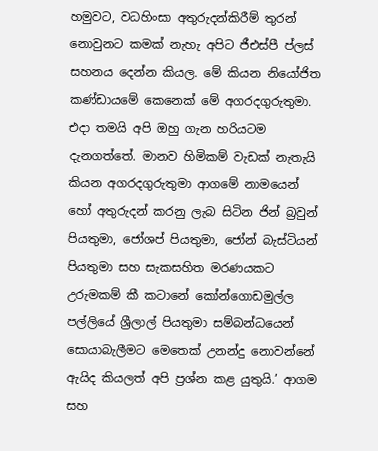හමුවට, වධහිංසා අතුරුදන්කිරීම් තුරන් නොවුනට කමක් නැහැ අපිට ජීඑස්පී ප්ලස් සහනය දෙන්න කියල. මේ කියන නියෝජිත කණ්ඩායමේ කෙනෙක් මේ අගරදගුරුතුමා. එදා තමයි අපි ඔහු ගැන හරියටම දැනගත්තේ. මානව හිමිකම් වැඩක් නැතැයි කියන අගරදගුරුතුමා ආගමේ නාමයෙන් හෝ අතුරුදන් කරනු ලැබ සිටින ජින් බ්‍රවුන් පියතුමා, ජෝශප් පියතුමා, ජෝන් බැස්ටියන් පියතුමා සහ සැකසහිත මරණයකට උරුමකම් කී කටානේ කෝන්ගොඩමුල්ල පල්ලියේ ශ්‍රීලාල් පියතුමා සම්බන්ධයෙන් සොයාබැලීමට මෙතෙක් උනන්දු නොවන්නේ ඇයිද කියලත් අපි ප්‍රශ්න කළ යුතුයි.’ ආගම සහ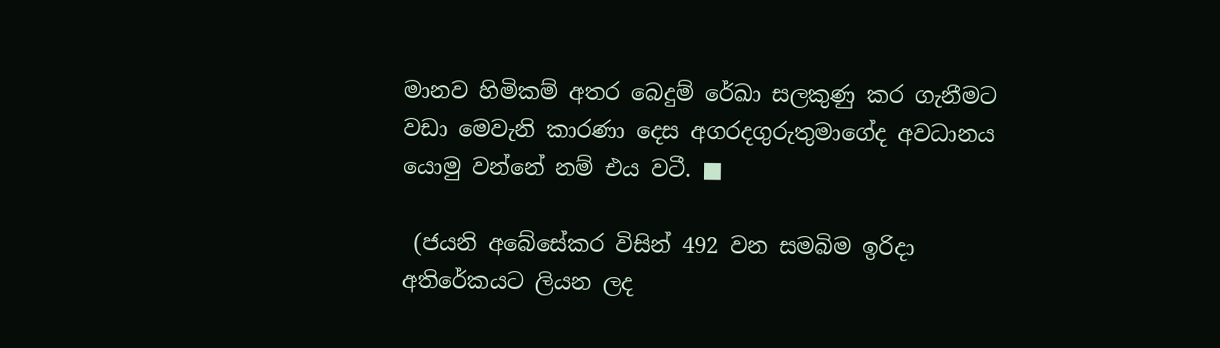මානව හිමිකම් අතර බෙදුම් රේඛා සලකුණු කර ගැනීමට වඩා මෙවැනි කාරණා දෙස අගරදගුරුතුමාගේද අවධානය යොමු වන්නේ නම් එය වටී. ■

 (ජයනි අබේසේකර විසින් 492 වන සමබිම ඉරිදා අතිරේකයට ලියන ලද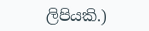ලිපියකි.)